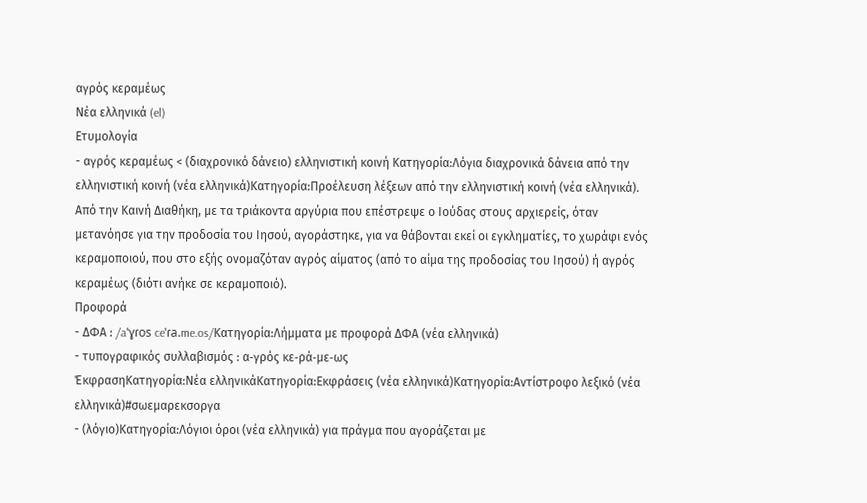αγρός κεραμέως
Νέα ελληνικά (el)
Ετυμολογία
- αγρός κεραμέως < (διαχρονικό δάνειο) ελληνιστική κοινή Κατηγορία:Λόγια διαχρονικά δάνεια από την ελληνιστική κοινή (νέα ελληνικά)Κατηγορία:Προέλευση λέξεων από την ελληνιστική κοινή (νέα ελληνικά). Από την Καινή Διαθήκη, με τα τριάκοντα αργύρια που επέστρεψε ο Ιούδας στους αρχιερείς, όταν μετανόησε για την προδοσία του Ιησού, αγοράστηκε, για να θάβονται εκεί οι εγκληματίες, το χωράφι ενός κεραμοποιού, που στο εξής ονομαζόταν αγρός αίματος (από το αίμα της προδοσίας του Ιησού) ή αγρός κεραμέως (διότι ανήκε σε κεραμοποιό).
Προφορά
- ΔΦΑ : /aˈɣɾos ceˈɾa.me.os/Κατηγορία:Λήμματα με προφορά ΔΦΑ (νέα ελληνικά)
- τυπογραφικός συλλαβισμός : α‐γρός κε‐ρά‐με‐ως
ΈκφρασηΚατηγορία:Νέα ελληνικάΚατηγορία:Εκφράσεις (νέα ελληνικά)Κατηγορία:Αντίστροφο λεξικό (νέα ελληνικά)#σωεμαρεκσοργα
- (λόγιο)Κατηγορία:Λόγιοι όροι (νέα ελληνικά) για πράγμα που αγοράζεται με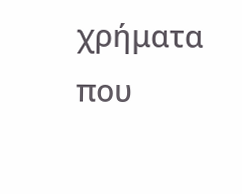χρήματα που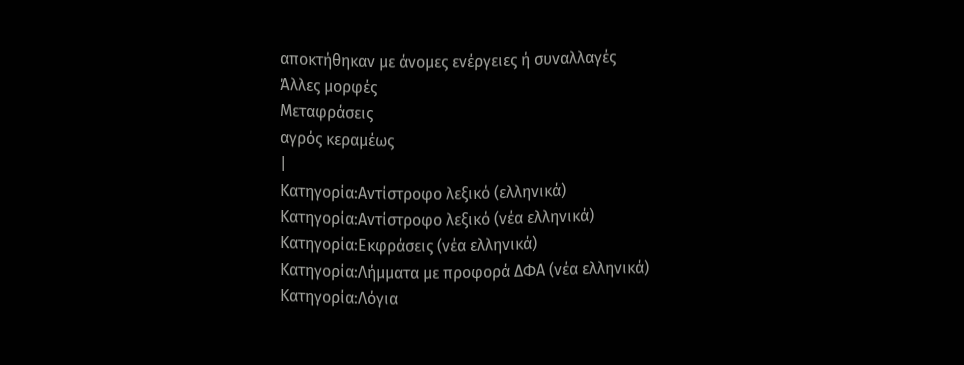αποκτήθηκαν με άνομες ενέργειες ή συναλλαγές
Άλλες μορφές
Μεταφράσεις
αγρός κεραμέως
|
Κατηγορία:Αντίστροφο λεξικό (ελληνικά)
Κατηγορία:Αντίστροφο λεξικό (νέα ελληνικά)
Κατηγορία:Εκφράσεις (νέα ελληνικά)
Κατηγορία:Λήμματα με προφορά ΔΦΑ (νέα ελληνικά)
Κατηγορία:Λόγια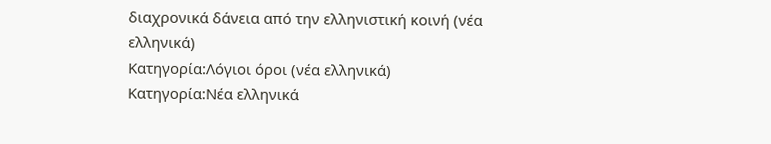διαχρονικά δάνεια από την ελληνιστική κοινή (νέα ελληνικά)
Κατηγορία:Λόγιοι όροι (νέα ελληνικά)
Κατηγορία:Νέα ελληνικά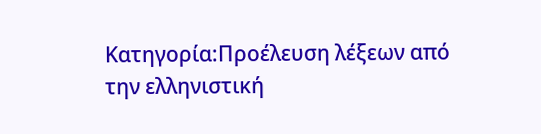Κατηγορία:Προέλευση λέξεων από την ελληνιστική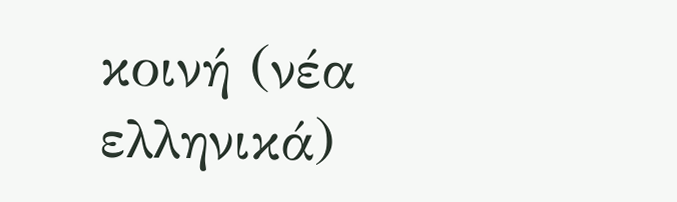κοινή (νέα ελληνικά)